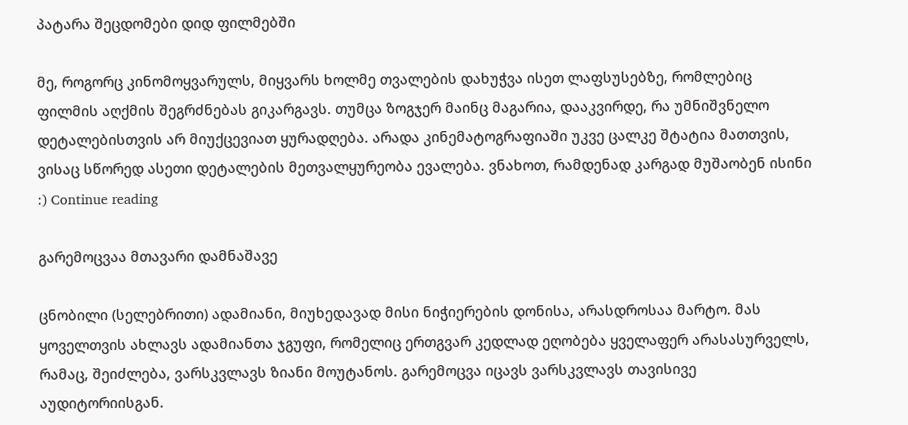პატარა შეცდომები დიდ ფილმებში

მე, როგორც კინომოყვარულს, მიყვარს ხოლმე თვალების დახუჭვა ისეთ ლაფსუსებზე, რომლებიც ფილმის აღქმის შეგრძნებას გიკარგავს. თუმცა ზოგჯერ მაინც მაგარია, დააკვირდე, რა უმნიშვნელო დეტალებისთვის არ მიუქცევიათ ყურადღება. არადა კინემატოგრაფიაში უკვე ცალკე შტატია მათთვის, ვისაც სწორედ ასეთი დეტალების მეთვალყურეობა ევალება. ვნახოთ, რამდენად კარგად მუშაობენ ისინი :) Continue reading

გარემოცვაა მთავარი დამნაშავე

ცნობილი (სელებრითი) ადამიანი, მიუხედავად მისი ნიჭიერების დონისა, არასდროსაა მარტო. მას ყოველთვის ახლავს ადამიანთა ჯგუფი, რომელიც ერთგვარ კედლად ეღობება ყველაფერ არასასურველს, რამაც, შეიძლება, ვარსკვლავს ზიანი მოუტანოს. გარემოცვა იცავს ვარსკვლავს თავისივე აუდიტორიისგან.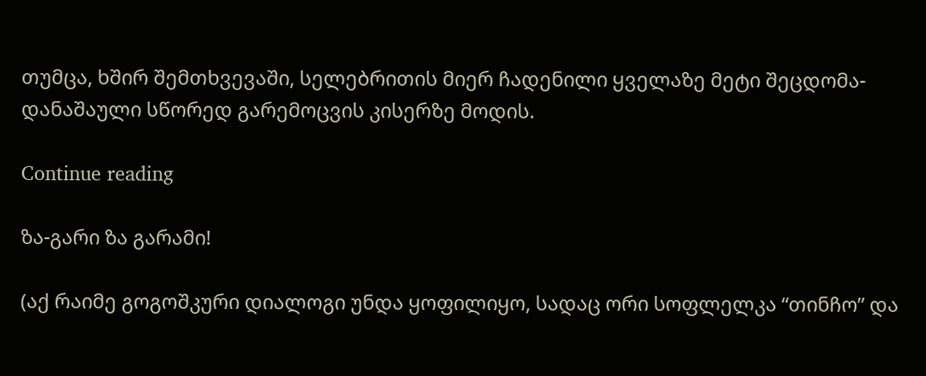თუმცა, ხშირ შემთხვევაში, სელებრითის მიერ ჩადენილი ყველაზე მეტი შეცდომა-დანაშაული სწორედ გარემოცვის კისერზე მოდის.

Continue reading

ზა-გარი ზა გარამი!

(აქ რაიმე გოგოშკური დიალოგი უნდა ყოფილიყო, სადაც ორი სოფლელკა “თინჩო” და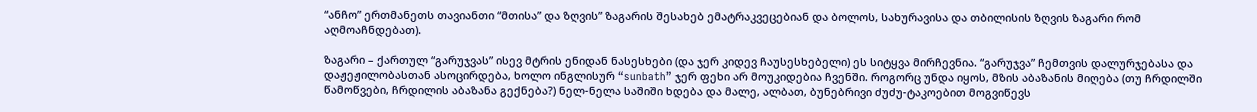“ანჩო” ერთმანეთს თავიანთი “მთისა” და ზღვის” ზაგარის შესახებ ემატრაკვეცებიან და ბოლოს, სახურავისა და თბილისის ზღვის ზაგარი რომ აღმოაჩნდებათ).

ზაგარი – ქართულ “გარუჯვას” ისევ მტრის ენიდან ნასესხები (და ჯერ კიდევ ჩაუსესხებელი) ეს სიტყვა მირჩევნია. “გარუჯვა” ჩემთვის დალურჯებასა და დაჟეჟილობასთან ასოცირდება, ხოლო ინგლისურ “sunbath” ჯერ ფეხი არ მოუკიდებია ჩვენში. როგორც უნდა იყოს, მზის აბაზანის მიღება (თუ ჩრდილში წამოწვები, ჩრდილის აბაზანა გექნება?) ნელ-ნელა საშიში ხდება და მალე, ალბათ, ბუნებრივი ძუძუ-ტაკოებით მოგვიწევს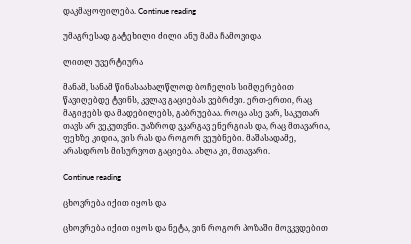დაკმაყოფილება. Continue reading

უმაგრესად გატეხილი ძილი ანუ მამა ჩამოვიდა

ლითლ უვერტიურა

მანამ, სანამ წინასაახალწლოდ ბოჩელის სიმღერებით წავიღებდე ტვინს, კვლავ გაციებას ვებრძვი. ერთ-ერთი, რაც მაგიჟებს და მადებილებს, გაბრუებაა. როცა ასე ვარ, საკუთარ თავს არ ვეკუთვნი. უაზროდ ვკარგავ ენერგიას და, რაც მთავარია, ფეხზე კიდია, ვის რას და როგორ ვეუბნები. მაშასადამე, არასდროს მისურვოთ გაციება. ახლა კი, მთავარი.

Continue reading

ცხოვრება იქით იყოს და

ცხოვრება იქით იყოს და ნეტა, ვინ როგორ პოზაში მოვკვდებით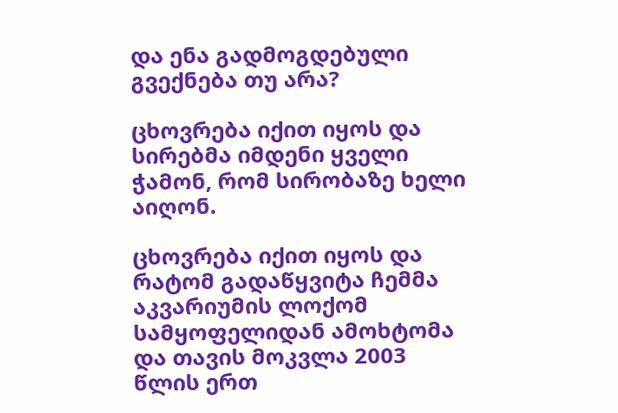და ენა გადმოგდებული გვექნება თუ არა?

ცხოვრება იქით იყოს და სირებმა იმდენი ყველი ჭამონ, რომ სირობაზე ხელი აიღონ.

ცხოვრება იქით იყოს და რატომ გადაწყვიტა ჩემმა აკვარიუმის ლოქომ სამყოფელიდან ამოხტომა და თავის მოკვლა 2003 წლის ერთ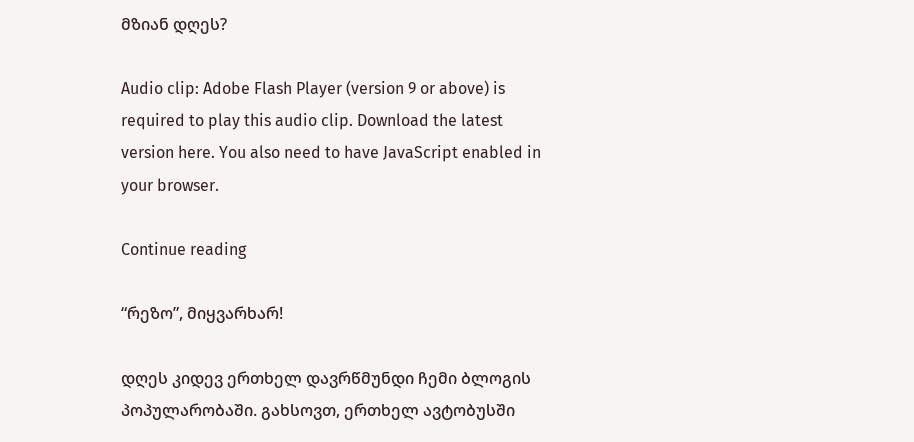მზიან დღეს?

Audio clip: Adobe Flash Player (version 9 or above) is required to play this audio clip. Download the latest version here. You also need to have JavaScript enabled in your browser.

Continue reading

“რეზო”, მიყვარხარ!

დღეს კიდევ ერთხელ დავრწმუნდი ჩემი ბლოგის პოპულარობაში. გახსოვთ, ერთხელ ავტობუსში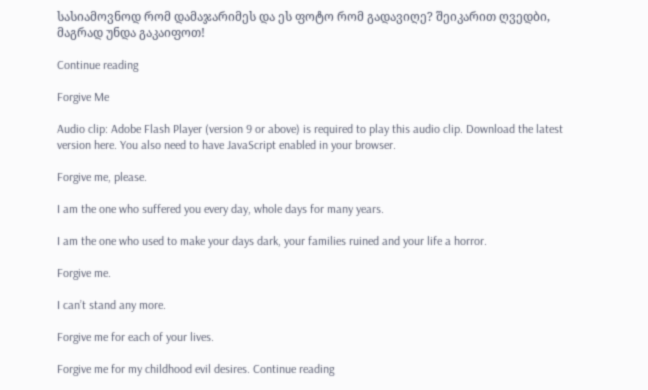სასიამოვნოდ რომ დამაჯარიმეს და ეს ფოტო რომ გადავიღე? შეიკარით ღვედბი, მაგრად უნდა გაკაიფოთ!

Continue reading

Forgive Me

Audio clip: Adobe Flash Player (version 9 or above) is required to play this audio clip. Download the latest version here. You also need to have JavaScript enabled in your browser.

Forgive me, please.

I am the one who suffered you every day, whole days for many years.

I am the one who used to make your days dark, your families ruined and your life a horror.

Forgive me.

I can’t stand any more.

Forgive me for each of your lives.

Forgive me for my childhood evil desires. Continue reading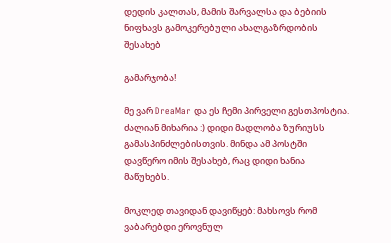დედის კალთას, მამის შარვალსა და ბებიის ნიფხავს გამოკერებული ახალგაზრდობის შესახებ

გამარჯობა!

მე ვარ DreaMar და ეს ჩემი პირველი გესთპოსტია. ძალიან მიხარია :) დიდი მადლობა ზურიუსს გამასპინძლებისთვის. მინდა ამ პოსტში დავწერო იმის შესახებ, რაც დიდი ხანია მაწუხებს.

მოკლედ თავიდან დავიწყებ: მახსოვს რომ ვაბარებდი ეროვნულ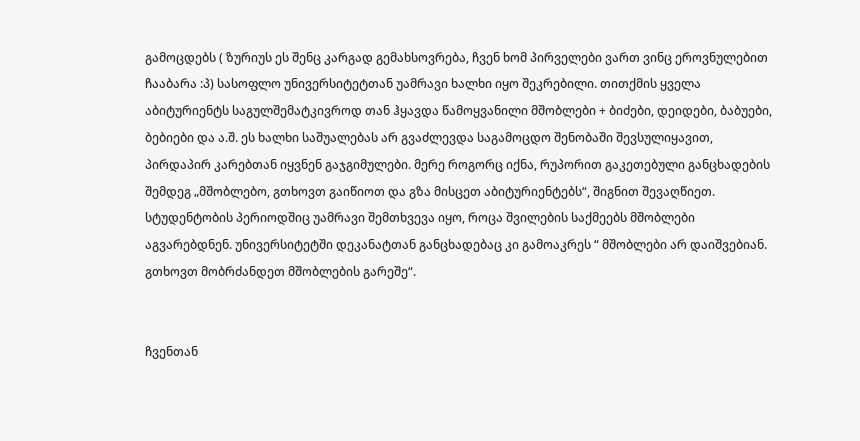გამოცდებს ( ზურიუს ეს შენც კარგად გემახსოვრება, ჩვენ ხომ პირველები ვართ ვინც ეროვნულებით ჩააბარა :პ) სასოფლო უნივერსიტეტთან უამრავი ხალხი იყო შეკრებილი. თითქმის ყველა აბიტურიენტს საგულშემატკივროდ თან ჰყავდა წამოყვანილი მშობლები + ბიძები, დეიდები, ბაბუები, ბებიები და ა.შ. ეს ხალხი საშუალებას არ გვაძლევდა საგამოცდო შენობაში შევსულიყავით, პირდაპირ კარებთან იყვნენ გაჯგიმულები. მერე როგორც იქნა, რუპორით გაკეთებული განცხადების შემდეგ „მშობლებო, გთხოვთ გაიწიოთ და გზა მისცეთ აბიტურიენტებს“, შიგნით შევაღწიეთ. სტუდენტობის პერიოდშიც უამრავი შემთხვევა იყო, როცა შვილების საქმეებს მშობლები აგვარებდნენ. უნივერსიტეტში დეკანატთან განცხადებაც კი გამოაკრეს “ მშობლები არ დაიშვებიან. გთხოვთ მობრძანდეთ მშობლების გარეშე“.


ჩვენთან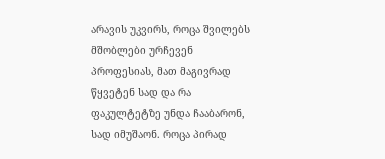არავის უკვირს, როცა შვილებს მშობლები ურჩევენ პროფესიას, მათ მაგივრად წყვეტენ სად და რა ფაკულტეტზე უნდა ჩააბარონ, სად იმუშაონ. როცა პირად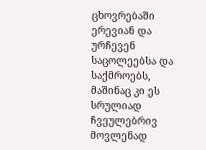ცხოვრებაში ერევიან და ურჩევენ საცოლეებსა და საქმროებს, მაშინაც კი ეს სრულიად ჩვეულებრივ მოვლენად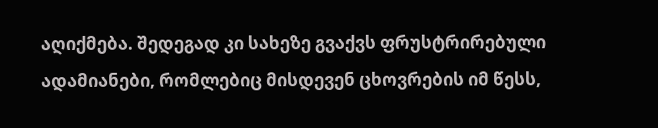აღიქმება. შედეგად კი სახეზე გვაქვს ფრუსტრირებული ადამიანები, რომლებიც მისდევენ ცხოვრების იმ წესს,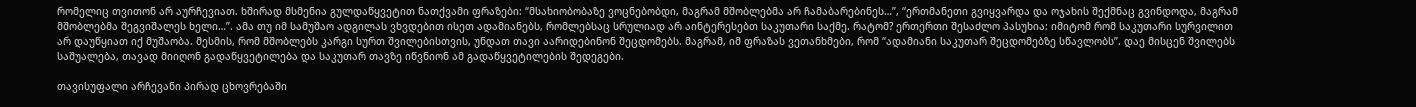რომელიც თვითონ არ აურჩევიათ. ხშირად მსმენია გულდაწყვეტით ნათქვამი ფრაზები: “მსახიობობაზე ვოცნებობდი, მაგრამ მშობლებმა არ ჩამაბარებინეს…”, “ერთმანეთი გვიყვარდა და ოჯახის შექმნაც გვინდოდა, მაგრამ მშობლებმა შეგვიშალეს ხელი…”. ამა თუ იმ სამუშაო ადგილას ვხვდებით ისეთ ადამიანებს, რომლებსაც სრულიად არ აინტერესებთ საკუთარი საქმე. რატომ? ერთერთი შესაძლო პასუხია: იმიტომ რომ საკუთარი სურვილით არ დაუწყიათ იქ მუშაობა. მესმის, რომ მშობლებს კარგი სურთ შვილებისთვის, უნდათ თავი აარიდებინონ შეცდომებს. მაგრამ, იმ ფრაზას ვეთანხმები, რომ “ადამიანი საკუთარ შეცდომებზე სწავლობს”. დაე მისცენ შვილებს საშუალება, თავად მიიღონ გადაწყვეტილება და საკუთარ თავზე იწვნიონ ამ გადაწყვეტილების შედეგები.

თავისუფალი არჩევანი პირად ცხოვრებაში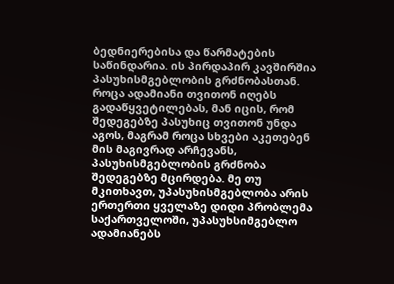ბედნიერებისა და წარმატების საწინდარია. ის პირდაპირ კავშირშია პასუხისმგებლობის გრძნობასთან. როცა ადამიანი თვითონ იღებს გადაწყვეტილებას, მან იცის, რომ შედეგებზე პასუხიც თვითონ უნდა აგოს, მაგრამ როცა სხვები აკეთებენ მის მაგივრად არჩევანს, პასუხისმგებლობის გრძნობა შედეგებზე მცირდება. მე თუ მკითხავთ, უპასუხისმგებლობა არის ერთერთი ყველაზე დიდი პრობლემა საქართველოში, უპასუხსიმგებლო ადამიანებს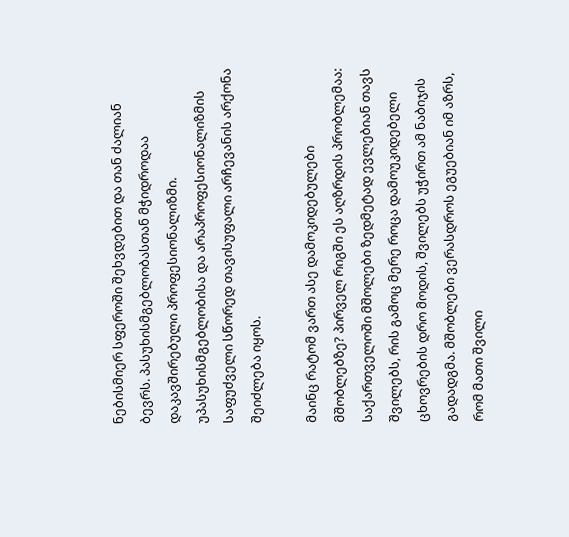ნებისმიერ სფეროში შეხვდებით და თან ძალიან ბევრს. პასუხისმგებლობასთან მჭიდროდაა დაკავშირებული პროფესიონალიზმი. უპასუხისმგებლობისა და არაპროფესიონალიზმის საფუძველი სწორედ თავისუფალი არჩევანის არქონა შეიძლება იყოს.

მაინც რატომ ვართ ასე დამოკიდებულები მშობლებზე? პირველ რიგში ეს აღზრდის პრობლემაა: საქართველოში მშოლები ზედმეტად ევლებიან თავს შვილებს, რის გამოც მერე როცა დამოუკიდებელი ცხოვრების დრო მოდის, შვილებს უჭირთ ამ ნაბიჯის გადადგმა. მშობლები ვერასდროს ეგუებიან იმ აზრს, რომ მათი შვილი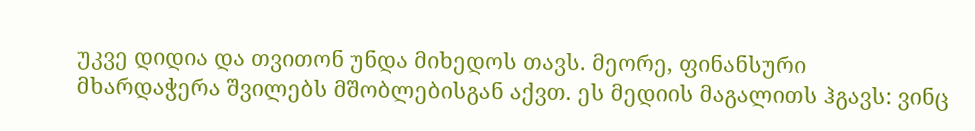უკვე დიდია და თვითონ უნდა მიხედოს თავს. მეორე, ფინანსური მხარდაჭერა შვილებს მშობლებისგან აქვთ. ეს მედიის მაგალითს ჰგავს: ვინც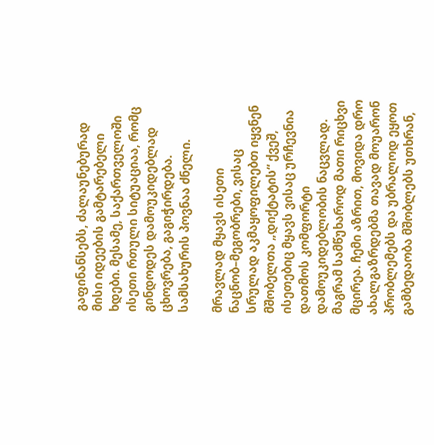გაფინანსებს, ძალაუნებურად მისი იდეების გამტარებელი ხდები. მესამე, საქართველოში ისეთი რთული სიტუაციაა, რომც გინდოდეს დამოუკიდებლად ცხოვრება, გაგიჭირდება. სამსახურის პოვნაა ძნელი.

მრავლად მყავს ისეთი ნაცნობ–მეგობრები, ვისაც სრულად აკმაყოფილებთ იყვნენ მშობელთა „დიქტატის“ ქვეშ, ისეთებიც მყავს ვისაც ურჩევნია დათმოს კომფორტი დამოუკიდებლობის ნაცვლად. მაგრამ სამწუხაროდ მათი რიცხვი მცირეა. ჩემი აზრით, მოვიდა დრო ახალგაზრდებმა თავად მოუარონ პრობლემებს და უბრალოდ ეყოთ გამბედაობა მშობლებს უთხრან,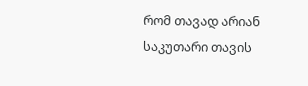რომ თავად არიან საკუთარი თავის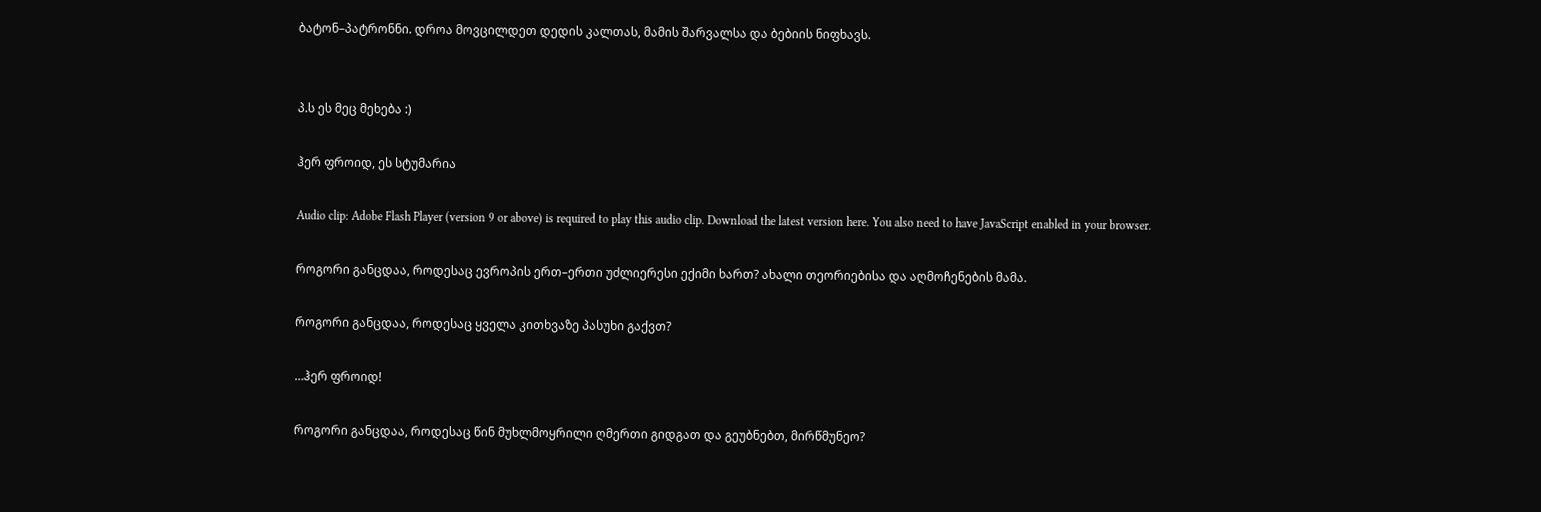ბატონ–პატრონნი. დროა მოვცილდეთ დედის კალთას, მამის შარვალსა და ბებიის ნიფხავს.


პ.ს ეს მეც მეხება :)

ჰერ ფროიდ, ეს სტუმარია

Audio clip: Adobe Flash Player (version 9 or above) is required to play this audio clip. Download the latest version here. You also need to have JavaScript enabled in your browser.

როგორი განცდაა, როდესაც ევროპის ერთ–ერთი უძლიერესი ექიმი ხართ? ახალი თეორიებისა და აღმოჩენების მამა.

როგორი განცდაა, როდესაც ყველა კითხვაზე პასუხი გაქვთ?

…ჰერ ფროიდ!

როგორი განცდაა, როდესაც წინ მუხლმოყრილი ღმერთი გიდგათ და გეუბნებთ, მირწმუნეო?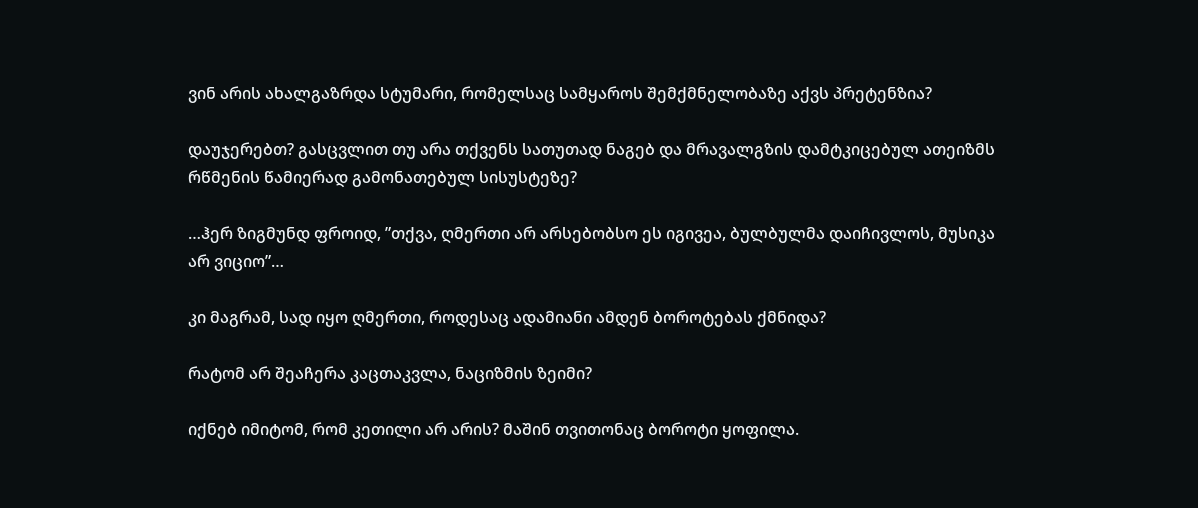ვინ არის ახალგაზრდა სტუმარი, რომელსაც სამყაროს შემქმნელობაზე აქვს პრეტენზია?

დაუჯერებთ? გასცვლით თუ არა თქვენს სათუთად ნაგებ და მრავალგზის დამტკიცებულ ათეიზმს რწმენის წამიერად გამონათებულ სისუსტეზე?

…ჰერ ზიგმუნდ ფროიდ, ”თქვა, ღმერთი არ არსებობსო ეს იგივეა, ბულბულმა დაიჩივლოს, მუსიკა არ ვიციო”…

კი მაგრამ, სად იყო ღმერთი, როდესაც ადამიანი ამდენ ბოროტებას ქმნიდა?

რატომ არ შეაჩერა კაცთაკვლა, ნაციზმის ზეიმი?

იქნებ იმიტომ, რომ კეთილი არ არის? მაშინ თვითონაც ბოროტი ყოფილა.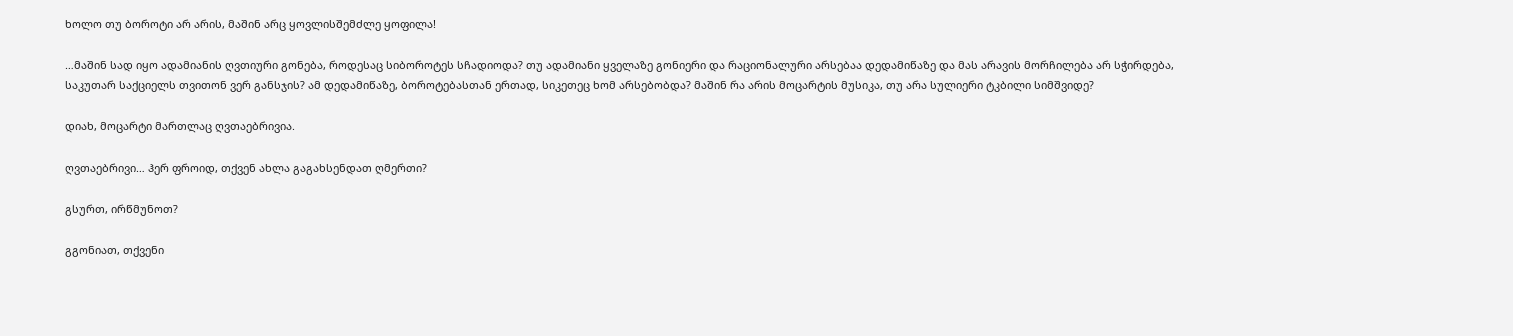ხოლო თუ ბოროტი არ არის, მაშინ არც ყოვლისშემძლე ყოფილა!

…მაშინ სად იყო ადამიანის ღვთიური გონება, როდესაც სიბოროტეს სჩადიოდა? თუ ადამიანი ყველაზე გონიერი და რაციონალური არსებაა დედამიწაზე და მას არავის მორჩილება არ სჭირდება, საკუთარ საქციელს თვითონ ვერ განსჯის? ამ დედამიწაზე, ბოროტებასთან ერთად, სიკეთეც ხომ არსებობდა? მაშინ რა არის მოცარტის მუსიკა, თუ არა სულიერი ტკბილი სიმშვიდე?

დიახ, მოცარტი მართლაც ღვთაებრივია.

ღვთაებრივი… ჰერ ფროიდ, თქვენ ახლა გაგახსენდათ ღმერთი?

გსურთ, ირწმუნოთ?

გგონიათ, თქვენი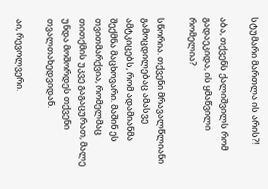სტუმარი მართლა ის არის?!

აბა, თქვენს ქალიშვილს რომ გადაეკიდა, ის ყმაწვილი რომელია?

სწორია. თქვენი მრავალწლიანი გამოცდილებაც ამასვე ამტკიცებს, რომ ადამიანმა შექმნა მაცხოვარი. მაშინ ეს თვითმარქვია, რომელმაც თითქმის უკვე გაგაცურათ, მალე უნდა მოშორდეს თქვენი თვალთახედვიდან.

აი, რევოლვერი.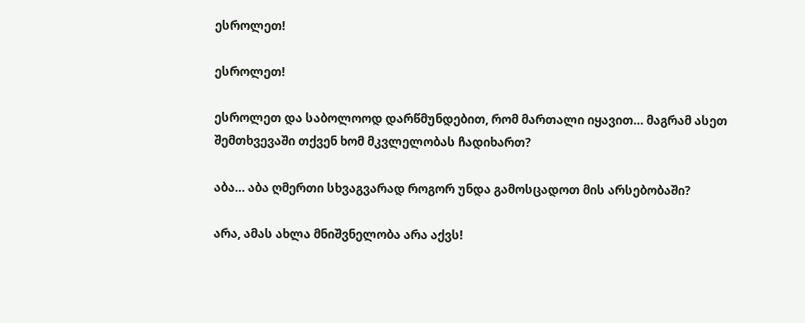ესროლეთ!

ესროლეთ!

ესროლეთ და საბოლოოდ დარწმუნდებით, რომ მართალი იყავით… მაგრამ ასეთ შემთხვევაში თქვენ ხომ მკვლელობას ჩადიხართ?

აბა… აბა ღმერთი სხვაგვარად როგორ უნდა გამოსცადოთ მის არსებობაში?

არა, ამას ახლა მნიშვნელობა არა აქვს!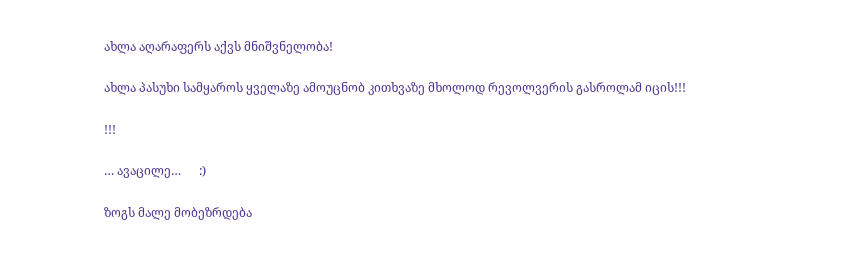ახლა აღარაფერს აქვს მნიშვნელობა!

ახლა პასუხი სამყაროს ყველაზე ამოუცნობ კითხვაზე მხოლოდ რევოლვერის გასროლამ იცის!!!

!!!

… ავაცილე…      :)

ზოგს მალე მობეზრდება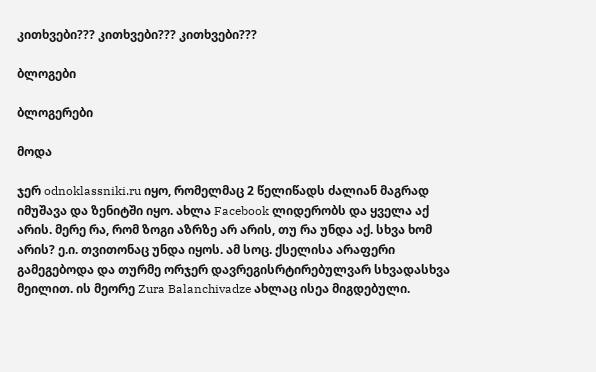კითხვები??? კითხვები??? კითხვები???

ბლოგები

ბლოგერები

მოდა

ჯერ odnoklassniki.ru იყო, რომელმაც 2 წელიწადს ძალიან მაგრად იმუშავა და ზენიტში იყო. ახლა Facebook ლიდერობს და ყველა აქ არის. მერე რა, რომ ზოგი აზრზე არ არის, თუ რა უნდა აქ. სხვა ხომ არის? ე.ი. თვითონაც უნდა იყოს. ამ სოც. ქსელისა არაფერი გამეგებოდა და თურმე ორჯერ დავრეგისრტირებულვარ სხვადასხვა მეილით. ის მეორე Zura Balanchivadze ახლაც ისეა მიგდებული.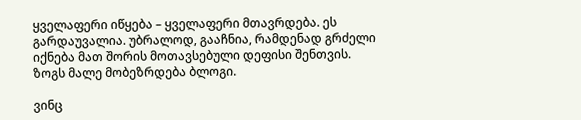ყველაფერი იწყება – ყველაფერი მთავრდება. ეს გარდაუვალია. უბრალოდ, გააჩნია, რამდენად გრძელი იქნება მათ შორის მოთავსებული დეფისი შენთვის. ზოგს მალე მობეზრდება ბლოგი.

ვინც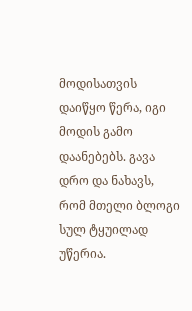მოდისათვის დაიწყო წერა, იგი მოდის გამო დაანებებს. გავა დრო და ნახავს, რომ მთელი ბლოგი სულ ტყუილად უწერია.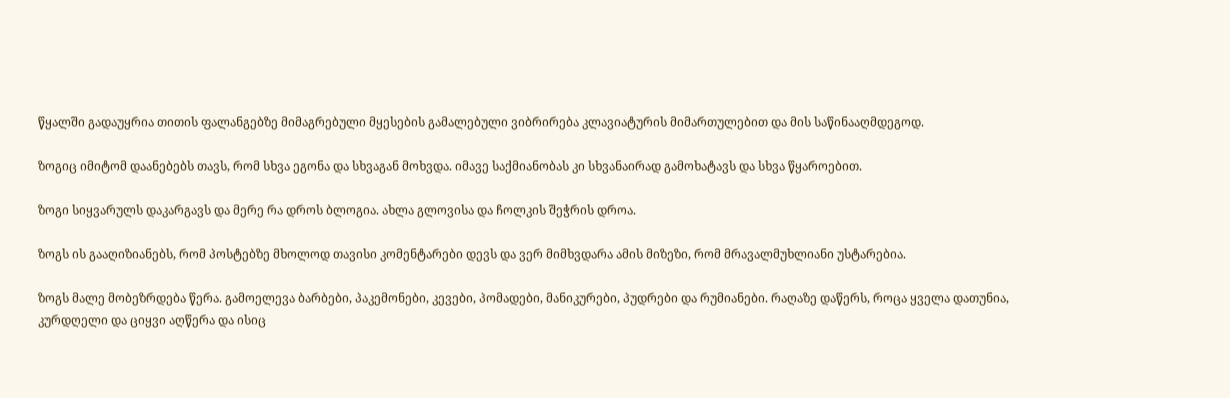წყალში გადაუყრია თითის ფალანგებზე მიმაგრებული მყესების გამალებული ვიბრირება კლავიატურის მიმართულებით და მის საწინააღმდეგოდ.

ზოგიც იმიტომ დაანებებს თავს, რომ სხვა ეგონა და სხვაგან მოხვდა. იმავე საქმიანობას კი სხვანაირად გამოხატავს და სხვა წყაროებით.

ზოგი სიყვარულს დაკარგავს და მერე რა დროს ბლოგია. ახლა გლოვისა და ჩოლკის შეჭრის დროა.

ზოგს ის გააღიზიანებს, რომ პოსტებზე მხოლოდ თავისი კომენტარები დევს და ვერ მიმხვდარა ამის მიზეზი, რომ მრავალმუხლიანი უსტარებია.

ზოგს მალე მობეზრდება წერა. გამოელევა ბარბები, პაკემონები, კევები, პომადები, მანიკურები, პუდრები და რუმიანები. რაღაზე დაწერს, როცა ყველა დათუნია, კურდღელი და ციყვი აღწერა და ისიც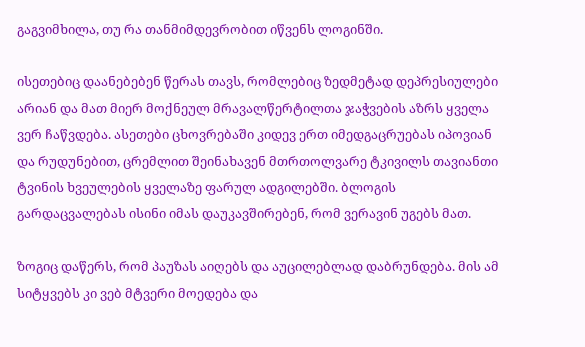გაგვიმხილა, თუ რა თანმიმდევრობით იწვენს ლოგინში.

ისეთებიც დაანებებენ წერას თავს, რომლებიც ზედმეტად დეპრესიულები არიან და მათ მიერ მოქნეულ მრავალწერტილთა ჯაჭვების აზრს ყველა ვერ ჩაწვდება. ასეთები ცხოვრებაში კიდევ ერთ იმედგაცრუებას იპოვიან და რუდუნებით, ცრემლით შეინახავენ მთრთოლვარე ტკივილს თავიანთი ტვინის ხვეულების ყველაზე ფარულ ადგილებში. ბლოგის გარდაცვალებას ისინი იმას დაუკავშირებენ, რომ ვერავინ უგებს მათ.

ზოგიც დაწერს, რომ პაუზას აიღებს და აუცილებლად დაბრუნდება. მის ამ სიტყვებს კი ვებ მტვერი მოედება და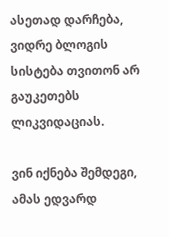ასეთად დარჩება, ვიდრე ბლოგის სისტება თვითონ არ გაუკეთებს ლიკვიდაციას.

ვინ იქნება შემდეგი, ამას ედვარდ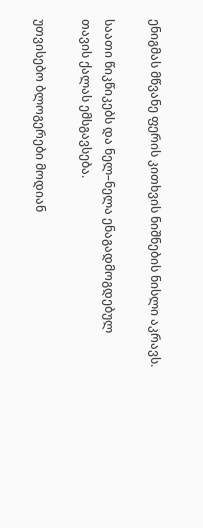ენიგმას მწვანე ფერის კითხვის ნიშნების ნისლი აკრავს.

საათი წიკწიკებს და ნელ–ნელა ენაგადმოგდებულ თავის ქალას ემსგავსება.

უთვისებო ბლოგერები მოდიან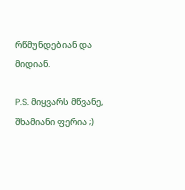რწმუნდებიან და მიდიან.

P.S. მიყვარს მწვანე, შხამიანი ფერია ;)